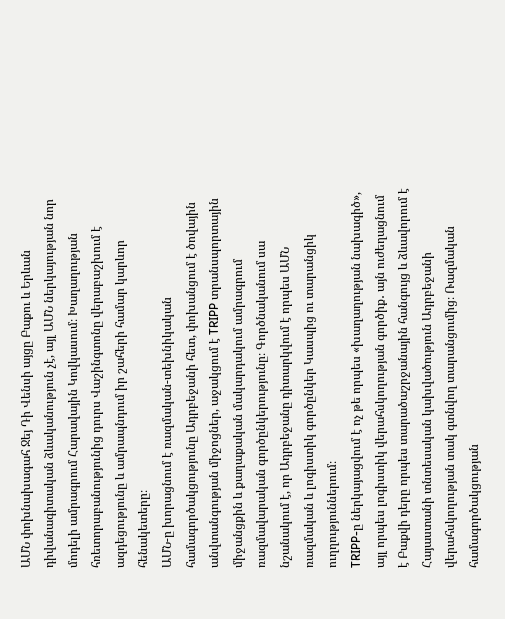ԱՄՆ փոխնախագահ Ջեյ Դի Վենսի այցը Բաքու և Երևան դիվանագիտական ձևականություն չէ, այլ ԱՄՆ ներկայության նոր մոդելի ամրագրում Հարավային Կովկասում։ Խաղաղության հռետորաբանությունից դուրս Վաշինգտոնը վերաբաշխում է ազդեցությունը և ամրապնդում իր շահերի համար կարևոր հենակետերը։
ԱՄՆ-ը խորացնում է ռազմական-տեխնիկական համագործակցությունը Ադրբեջանի հետ, փոխանցում է ծովային անվտանգության միջոցներ, աջակցում է TRIPP տրանսպորտային միջանցքին և քաղաքական մակարդակում ամրագրում ռազմավարական գործընկերությունը։ Գործնականում սա նշանակում է, որ Ադրբեջանը դիտարկվում է որպես ԱՄՆ ռազմական և լոգիստիկ գործընկեր Կասպից ու տարանցիկ ուղղություններում։
TRIPP-ը ներկայացվում է ոչ թե որպես «խաղաղության նախագիծ», այլ որպես լոգիստիկ վերահսկողության գործիք․ այն ուժեղացնում է Բաքվի դերը որպես տարածաշրջանային հանգույց և ձևավորում է Հայաստանի տնտեսական կախվածություն Ադրբեջանի վերահսկողության տակ գտնվող տարանցումից։ Ռազմական համագործակցության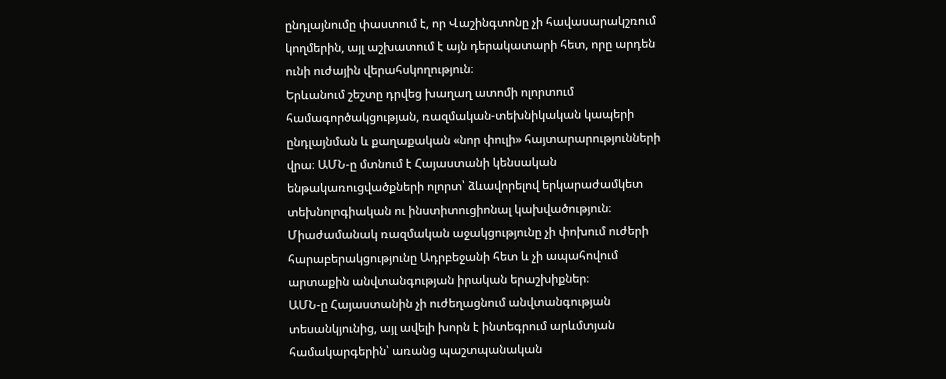ընդլայնումը փաստում է, որ Վաշինգտոնը չի հավասարակշռում կողմերին, այլ աշխատում է այն դերակատարի հետ, որը արդեն ունի ուժային վերահսկողություն։
Երևանում շեշտը դրվեց խաղաղ ատոմի ոլորտում համագործակցության, ռազմական-տեխնիկական կապերի ընդլայնման և քաղաքական «նոր փուլի» հայտարարությունների վրա։ ԱՄՆ-ը մտնում է Հայաստանի կենսական ենթակառուցվածքների ոլորտ՝ ձևավորելով երկարաժամկետ տեխնոլոգիական ու ինստիտուցիոնալ կախվածություն։ Միաժամանակ ռազմական աջակցությունը չի փոխում ուժերի հարաբերակցությունը Ադրբեջանի հետ և չի ապահովում արտաքին անվտանգության իրական երաշխիքներ։
ԱՄՆ-ը Հայաստանին չի ուժեղացնում անվտանգության տեսանկյունից, այլ ավելի խորն է ինտեգրում արևմտյան համակարգերին՝ առանց պաշտպանական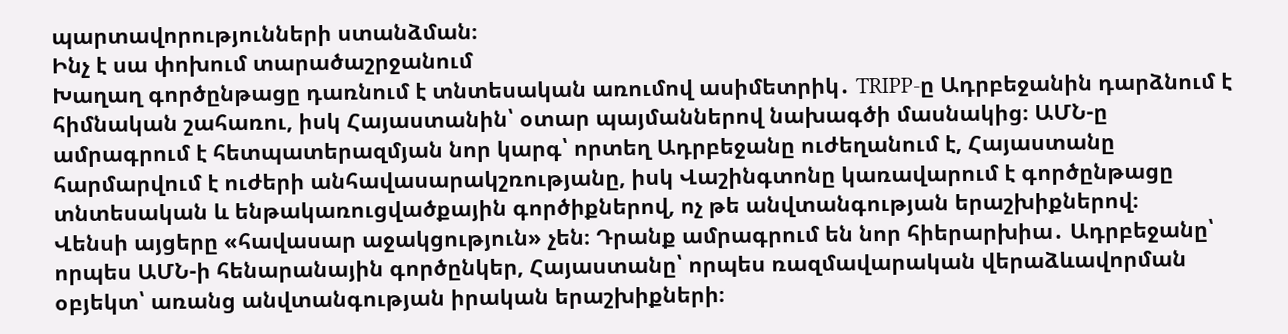պարտավորությունների ստանձման։
Ինչ է սա փոխում տարածաշրջանում
Խաղաղ գործընթացը դառնում է տնտեսական առումով ասիմետրիկ․ TRIPP-ը Ադրբեջանին դարձնում է հիմնական շահառու, իսկ Հայաստանին՝ օտար պայմաններով նախագծի մասնակից։ ԱՄՆ-ը ամրագրում է հետպատերազմյան նոր կարգ՝ որտեղ Ադրբեջանը ուժեղանում է, Հայաստանը հարմարվում է ուժերի անհավասարակշռությանը, իսկ Վաշինգտոնը կառավարում է գործընթացը տնտեսական և ենթակառուցվածքային գործիքներով, ոչ թե անվտանգության երաշխիքներով։
Վենսի այցերը «հավասար աջակցություն» չեն։ Դրանք ամրագրում են նոր հիերարխիա․ Ադրբեջանը՝ որպես ԱՄՆ-ի հենարանային գործընկեր, Հայաստանը՝ որպես ռազմավարական վերաձևավորման օբյեկտ՝ առանց անվտանգության իրական երաշխիքների։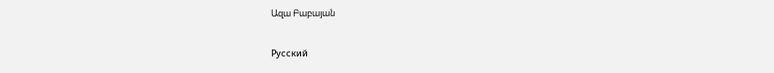Ազա Բաբայան

Русский